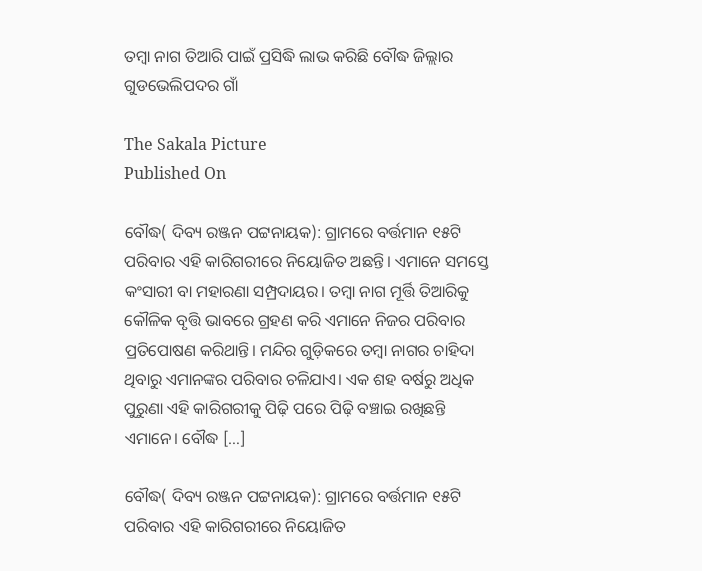ତମ୍ୱା ନାଗ ତିଆରି ପାଇଁ ପ୍ରସିଦ୍ଧି ଲାଭ କରିଛି ବୌଦ୍ଧ ଜିଲ୍ଲାର ଗୁଡଭେଲିପଦର ଗାଁ

The Sakala Picture
Published On

ବୌଦ୍ଧ( ଦିବ୍ୟ ରଞ୍ଜନ ପଟ୍ଟନାୟକ): ଗ୍ରାମରେ ବର୍ତ୍ତମାନ ୧୫ଟି ପରିବାର ଏହି କାରିଗରୀରେ ନିୟୋଜିତ ଅଛନ୍ତି। ଏମାନେ ସମସ୍ତେ କଂସାରୀ ବା ମହାରଣା ସମ୍ପ୍ରଦାୟର। ତମ୍ୱା ନାଗ ମୂର୍ତ୍ତି ତିଆରିକୁ କୌଳିକ ବୃତ୍ତି ଭାବରେ ଗ୍ରହଣ କରି ଏମାନେ ନିଜର ପରିବାର ପ୍ରତିପୋଷଣ କରିଥାନ୍ତି। ମନ୍ଦିର ଗୁଡ଼ିକରେ ତମ୍ୱା ନାଗର ଚାହିଦା ଥିବାରୁ ଏମାନଙ୍କର ପରିବାର ଚଳିଯାଏ। ଏକ ଶହ ବର୍ଷରୁ ଅଧିକ ପୁରୁଣା ଏହି କାରିଗରୀକୁ ପିଢ଼ି ପରେ ପିଢ଼ି ବଞ୍ଚାଇ ରଖିଛନ୍ତି ଏମାନେ। ବୌଦ୍ଧ […]

ବୌଦ୍ଧ( ଦିବ୍ୟ ରଞ୍ଜନ ପଟ୍ଟନାୟକ): ଗ୍ରାମରେ ବର୍ତ୍ତମାନ ୧୫ଟି ପରିବାର ଏହି କାରିଗରୀରେ ନିୟୋଜିତ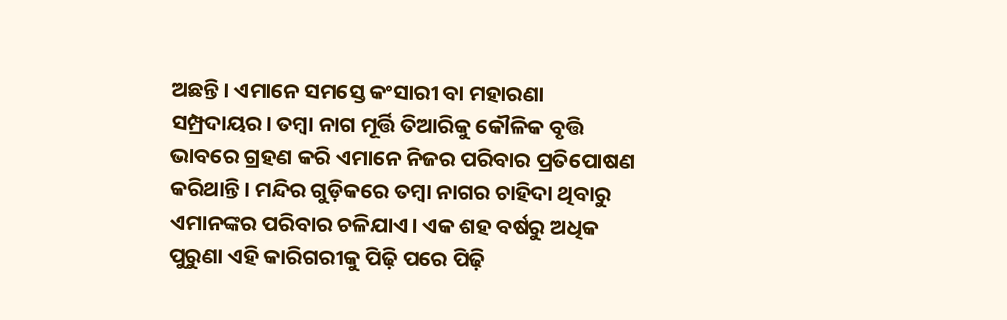ଅଛନ୍ତି। ଏମାନେ ସମସ୍ତେ କଂସାରୀ ବା ମହାରଣା ସମ୍ପ୍ରଦାୟର। ତମ୍ୱା ନାଗ ମୂର୍ତ୍ତି ତିଆରିକୁ କୌଳିକ ବୃତ୍ତି ଭାବରେ ଗ୍ରହଣ କରି ଏମାନେ ନିଜର ପରିବାର ପ୍ରତିପୋଷଣ କରିଥାନ୍ତି। ମନ୍ଦିର ଗୁଡ଼ିକରେ ତମ୍ୱା ନାଗର ଚାହିଦା ଥିବାରୁ ଏମାନଙ୍କର ପରିବାର ଚଳିଯାଏ। ଏକ ଶହ ବର୍ଷରୁ ଅଧିକ ପୁରୁଣା ଏହି କାରିଗରୀକୁ ପିଢ଼ି ପରେ ପିଢ଼ି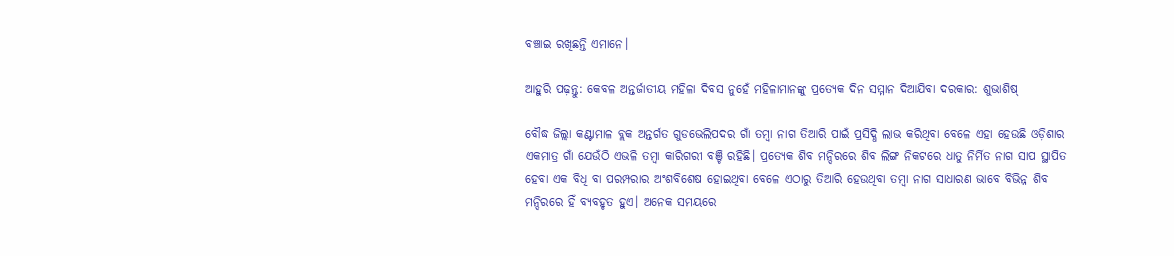ବଞ୍ଚାଇ ରଖିଛନ୍ତି ଏମାନେ।

ଆହୁରି ପଢ଼ନ୍ତୁ: କେବଳ ଅନ୍ତର୍ଜାତୀୟ ମହିଳା ଦିବସ ନୁହେଁ ମହିଳାମାନଙ୍କୁ ପ୍ରତ୍ୟେକ ଦିନ ସମ୍ମାନ ଦିଆଯିବା ଦରକାର: ଶୁଭାଶିଷ୍‌

ବୌଦ୍ଧ ଜିଲ୍ଲା କଣ୍ଟାମାଳ ବ୍ଲକ ଅନ୍ତର୍ଗତ ଗୁଡଭେଲିପଦର ଗାଁ ତମ୍ୱା ନାଗ ତିଆରି ପାଇଁ ପ୍ରସିଦ୍ଧି ଲାଭ କରିଥିବା ବେଳେ ଏହା ହେଉଛି ଓଡ଼ିଶାର ଏକମାତ୍ର ଗାଁ ଯେଉଁଠି ଏଭଳି ତମ୍ୱା କାରିଗରୀ ବଞ୍ଚି ରହିଛି। ପ୍ରତ୍ୟେକ ଶିବ ମନ୍ଦିରରେ ଶିବ ଲିଙ୍ଗ ନିକଟରେ ଧାତୁ ନିର୍ମିତ ନାଗ ସାପ ସ୍ଥାପିତ ହେବା ଏକ ବିଧି ବା ପରମ୍ପରାର ଅଂଶବିଶେଷ ହୋଇଥିବା ବେଳେ ଏଠାରୁ ତିଆରି ହେଉଥିବା ତମ୍ୱା ନାଗ ସାଧାରଣ ଭାବେ ବିଭିନ୍ନ ଶିବ ମନ୍ଦିରରେ ହିଁ ବ୍ୟବହୃତ ହୁଏ। ଅନେକ ସମୟରେ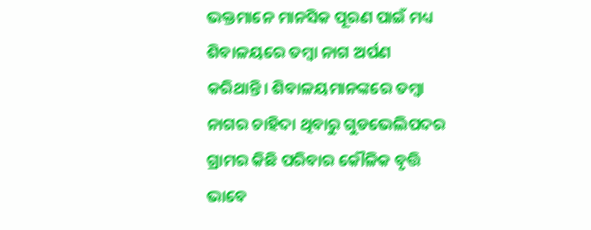ଭକ୍ତମାନେ ମାନସିକ ପୂରଣ ପାଇଁ ମଧ୍ୟ ଶିବାଳୟରେ ତମ୍ୱା ନାଗ ଅର୍ପଣ କରିଥାନ୍ତି। ଶିବାଳୟମାନଙ୍କରେ ତମ୍ୱା ନାଗର ଚାହିଦା ଥିବାରୁ ଗୁଡଭେଲିପଦର ଗ୍ରାମର କିଛି ପରିବାର କୌଳିକ ବୃତ୍ତି ଭାବେ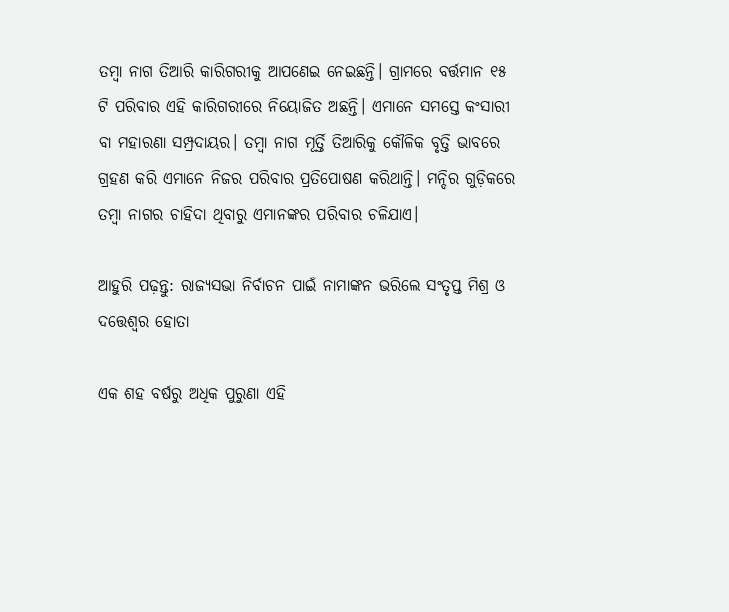ତମ୍ୱା ନାଗ ତିଆରି କାରିଗରୀକୁ ଆପଣେଇ ନେଇଛନ୍ତି। ଗ୍ରାମରେ ବର୍ତ୍ତମାନ ୧୫ ଟି ପରିବାର ଏହି କାରିଗରୀରେ ନିୟୋଜିତ ଅଛନ୍ତି। ଏମାନେ ସମସ୍ତେ କଂସାରୀ ବା ମହାରଣା ସମ୍ପ୍ରଦାୟର। ତମ୍ୱା ନାଗ ମୂର୍ତ୍ତି ତିଆରିକୁ କୌଳିକ ବୃତ୍ତି ଭାବରେ ଗ୍ରହଣ କରି ଏମାନେ ନିଜର ପରିବାର ପ୍ରତିପୋଷଣ କରିଥାନ୍ତି। ମନ୍ଦିର ଗୁଡ଼ିକରେ ତମ୍ୱା ନାଗର ଚାହିଦା ଥିବାରୁ ଏମାନଙ୍କର ପରିବାର ଚଳିଯାଏ।

ଆହୁରି ପଢ଼ନ୍ତୁ: ରାଜ୍ୟସଭା ନିର୍ବାଚନ ପାଇଁ ନାମାଙ୍କନ ଭରିଲେ ସଂତୃପ୍ତ ମିଶ୍ର ଓ ଦତ୍ତେଶ୍ବର ହୋତା

ଏକ ଶହ ବର୍ଷରୁ ଅଧିକ ପୁରୁଣା ଏହି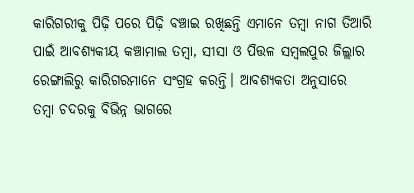କାରିଗରୀକୁ ପିଢ଼ି ପରେ ପିଢ଼ି ବଞ୍ଚାଇ ରଖିଛନ୍ତି ଏମାନେ ତମ୍ୱା ନାଗ ତିଆରି ପାଇଁ ଆବଶ୍ୟକୀୟ କଞ୍ଚାମାଲ ତମ୍ୱା, ସୀସା ଓ ପିତ୍ତଳ ସମ୍ୱଲପୁର ଜିଲ୍ଲାର ରେଙ୍ଗାଲିରୁ କାରିଗରମାନେ ସଂଗ୍ରହ କରନ୍ତି। ଆବଶ୍ୟକତା ଅନୁସାରେ ତମ୍ୱା ଚଦରକୁ ବିଭିନ୍ନ ଭାଗରେ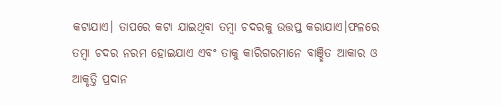କଟାଯାଏ। ତାପରେ କଟା ଯାଇଥିବା ତମ୍ୱା ଚଦରକୁ ଉତ୍ତପ୍ତ କରାଯାଏ।ଫଳରେ ତମ୍ୱା ଚଦର ନରମ ହୋଇଯାଏ ଏବଂ ତାକୁ କାରିଗରମାନେ ବାଞ୍ଛିତ ଆକାର ଓ ଆକୃତ୍ତି ପ୍ରଦାନ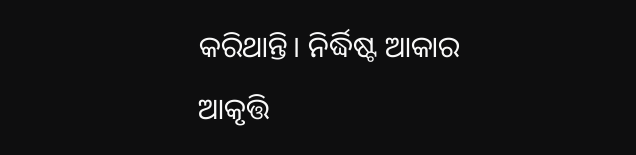କରିଥାନ୍ତି। ନିର୍ଦ୍ଧିଷ୍ଟ ଆକାର ଆକୃତ୍ତି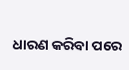ଧାରଣ କରିବା ପରେ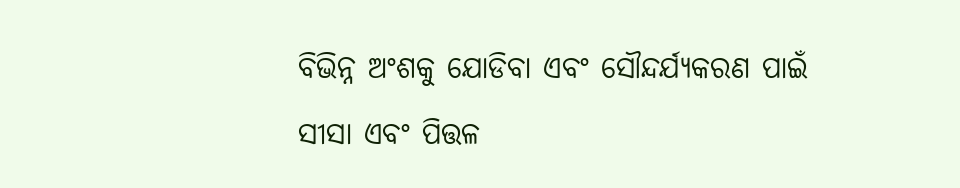ବିଭିନ୍ନ ଅଂଶକୁ ଯୋଡିବା ଏବଂ ସୌନ୍ଦର୍ଯ୍ୟକରଣ ପାଇଁ ସୀସା ଏବଂ ପିତ୍ତଳ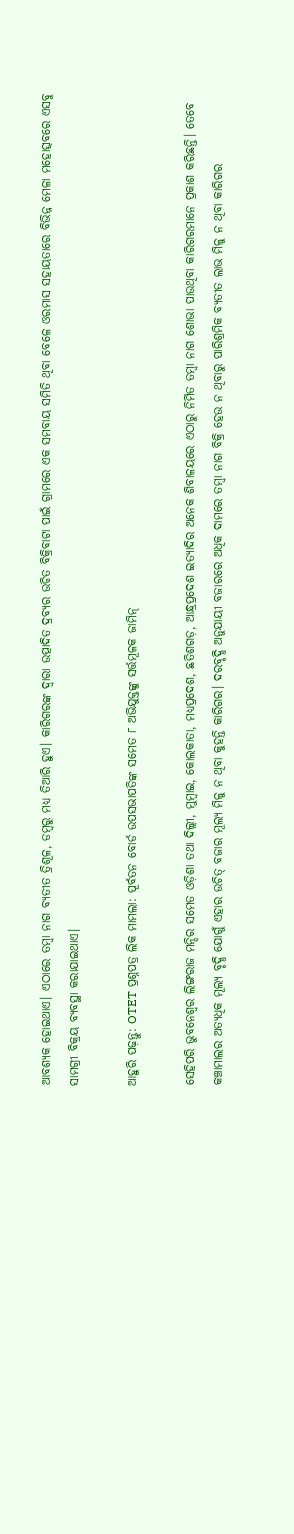ଆବଶ୍ୟକ ହୋଇଥାଏ। ଏଠାରେ ତମ୍ୱା ନାଗ ବ୍ୟତୀତ ତ୍ରିଶୂଳ, ଡମ୍ୱରୁ ମଧ୍ୟ ତିଆରି ହୁଏ। କାରିଗରଙ୍କ ଦ୍ୱାରା ଉତ୍ପାଦିତ ଦ୍ରବ୍ୟର ଉଚିତ ବିକ୍ରିବାଟା ପାଇଁ ଗ୍ରାମରେ ଏକ ସମବାୟ ସମିତି ଥିବା ବେଳେ ଓରମାସ ସହାୟତାରେ ବିଭିନ୍ନ ମେଳା ମହୋତ୍ସବରେ ଏସବୁ ସାମଗ୍ରୀ ବିକ୍ରୟ ବ୍ୟବସ୍ଥା କରାଯାଇଥାଏ।

ଆହୁରି ପଢ଼ନ୍ତୁ: OTET ପ୍ରଶ୍ନପତ୍ର ଲିକ ମାମଲା: ପୂର୍ବତନ ବୋର୍ଡ ଉପସଭାପତିଙ୍କ ସମେତ ୮ ଅଭିଯୁକ୍ତଙ୍କୁ ସର୍ତ୍ତମୂଳକ ଜାମିନ୍

ସେହିପରି ଭୁବନେଶ୍ୱର ଲିଙ୍ଗରାଜ ମନ୍ଦିର ସମେତ ଓଡ଼ିଶା ତଥା ଦିଲ୍ଲୀ, ମୁମ୍ୱାଇ, କୋଲକାତା, ମଧ୍ୟପ୍ରଦେଶ, ଛତିଶଗଡ଼, ଆନ୍ଧ୍ରପ୍ରଦେଶ ଇତ୍ୟାଦିର ଅନେକ ଶିବାଳୟରେ ଏଠାରୁ ନିର୍ମିତ ତମ୍ୱା ନାଗ ଶୋଭା ପାଉଥିବା କାରିଗରମାନେ ପ୍ରକାଶ କରିଛନ୍ତି। ତେବେ କଞ୍ଚାମାଲର ଅତ୍ୟଧିକ ମୂଲ୍ୟ ବୃଦ୍ଧି ଯୋଗୁଁ ଏହାର ଉଚିତ୍‌‌ ବଜାର ମୂଲ୍ୟ ମିଳୁ ନ ଥିବା କୁହନ୍ତି କାରିଗର। ଦରବୃଦ୍ଧି ଅନୁଯାୟୀ ବଜାରରେ ଅଧିକ ଦାମରେ ତମ୍ୱା ନାଗ ବିକ୍ରି ହେଉ ନ ଥିବାରୁ ପାରିଶ୍ରମିକ ବ୍ୟତୀତ ଲାଭ ମିଳୁ ନ ଥିବା କାରିଗର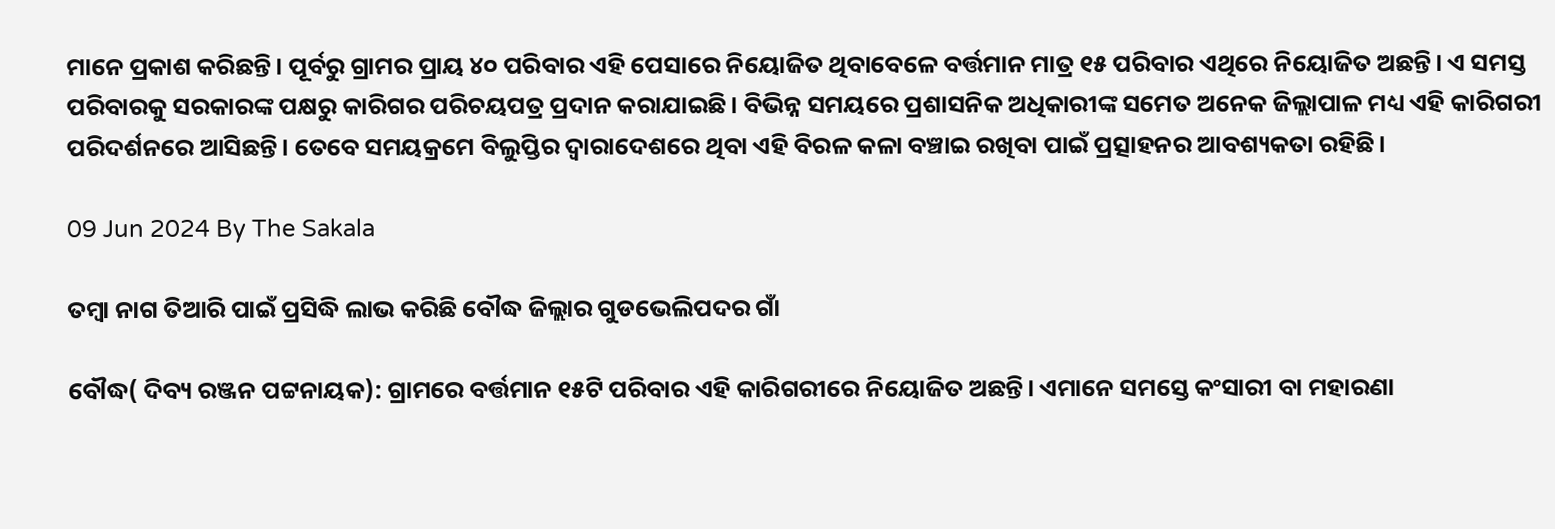ମାନେ ପ୍ରକାଶ କରିଛନ୍ତି। ପୂର୍ବରୁ ଗ୍ରାମର ପ୍ରାୟ ୪୦ ପରିବାର ଏହି ପେସାରେ ନିୟୋଜିତ ଥିବାବେଳେ ବର୍ତ୍ତମାନ ମାତ୍ର ୧୫ ପରିବାର ଏଥିରେ ନିୟୋଜିତ ଅଛନ୍ତି। ଏ ସମସ୍ତ ପରିବାରକୁ ସରକାରଙ୍କ ପକ୍ଷରୁ କାରିଗର ପରିଚୟପତ୍ର ପ୍ରଦାନ କରାଯାଇଛି। ବିଭିନ୍ନ ସମୟରେ ପ୍ରଶାସନିକ ଅଧିକାରୀଙ୍କ ସମେତ ଅନେକ ଜିଲ୍ଲାପାଳ ମଧ୍ୟ ଏହି କାରିଗରୀ ପରିଦର୍ଶନରେ ଆସିଛନ୍ତି। ତେବେ ସମୟକ୍ରମେ ବିଲୁପ୍ତିର ଦ୍ୱାରାଦେଶରେ ଥିବା ଏହି ବିରଳ କଳା ବଞ୍ଚାଇ ରଖିବା ପାଇଁ ପ୍ରତ୍ସାହନର ଆବଶ୍ୟକତା ରହିଛି।

09 Jun 2024 By The Sakala

ତମ୍ୱା ନାଗ ତିଆରି ପାଇଁ ପ୍ରସିଦ୍ଧି ଲାଭ କରିଛି ବୌଦ୍ଧ ଜିଲ୍ଲାର ଗୁଡଭେଲିପଦର ଗାଁ

ବୌଦ୍ଧ( ଦିବ୍ୟ ରଞ୍ଜନ ପଟ୍ଟନାୟକ): ଗ୍ରାମରେ ବର୍ତ୍ତମାନ ୧୫ଟି ପରିବାର ଏହି କାରିଗରୀରେ ନିୟୋଜିତ ଅଛନ୍ତି। ଏମାନେ ସମସ୍ତେ କଂସାରୀ ବା ମହାରଣା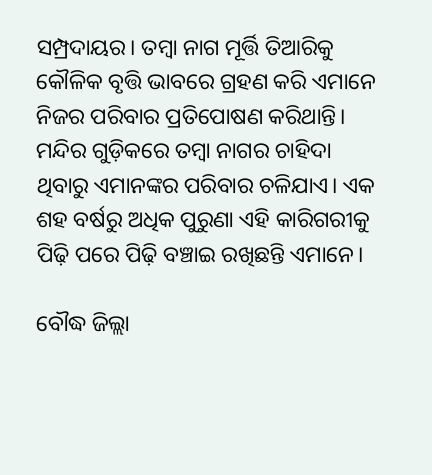ସମ୍ପ୍ରଦାୟର। ତମ୍ୱା ନାଗ ମୂର୍ତ୍ତି ତିଆରିକୁ କୌଳିକ ବୃତ୍ତି ଭାବରେ ଗ୍ରହଣ କରି ଏମାନେ ନିଜର ପରିବାର ପ୍ରତିପୋଷଣ କରିଥାନ୍ତି। ମନ୍ଦିର ଗୁଡ଼ିକରେ ତମ୍ୱା ନାଗର ଚାହିଦା ଥିବାରୁ ଏମାନଙ୍କର ପରିବାର ଚଳିଯାଏ। ଏକ ଶହ ବର୍ଷରୁ ଅଧିକ ପୁରୁଣା ଏହି କାରିଗରୀକୁ ପିଢ଼ି ପରେ ପିଢ଼ି ବଞ୍ଚାଇ ରଖିଛନ୍ତି ଏମାନେ।

ବୌଦ୍ଧ ଜିଲ୍ଲା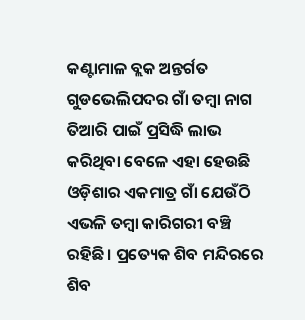କଣ୍ଟାମାଳ ବ୍ଲକ ଅନ୍ତର୍ଗତ ଗୁଡଭେଲିପଦର ଗାଁ ତମ୍ୱା ନାଗ ତିଆରି ପାଇଁ ପ୍ରସିଦ୍ଧି ଲାଭ କରିଥିବା ବେଳେ ଏହା ହେଉଛି ଓଡ଼ିଶାର ଏକମାତ୍ର ଗାଁ ଯେଉଁଠି ଏଭଳି ତମ୍ୱା କାରିଗରୀ ବଞ୍ଚି ରହିଛି। ପ୍ରତ୍ୟେକ ଶିବ ମନ୍ଦିରରେ ଶିବ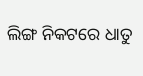ଲିଙ୍ଗ ନିକଟରେ ଧାତୁ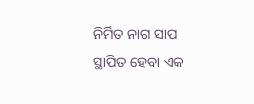ନିର୍ମିତ ନାଗ ସାପ ସ୍ଥାପିତ ହେବା ଏକ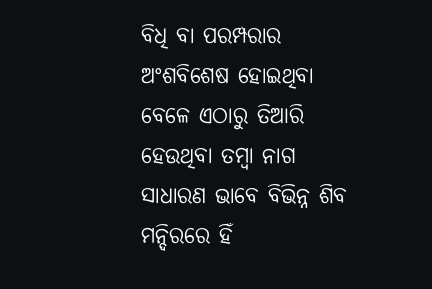ବିଧି ବା ପରମ୍ପରାର ଅଂଶବିଶେଷ ହୋଇଥିବା ବେଳେ ଏଠାରୁ ତିଆରି ହେଉଥିବା ତମ୍ୱା ନାଗ ସାଧାରଣ ଭାବେ ବିଭିନ୍ନ ଶିବ ମନ୍ଦିରରେ ହିଁ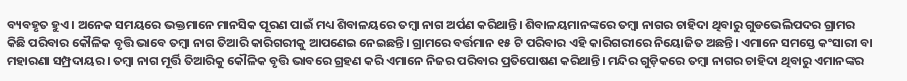ବ୍ୟବହୃତ ହୁଏ। ଅନେକ ସମୟରେ ଭକ୍ତମାନେ ମାନସିକ ପୂରଣ ପାଇଁ ମଧ୍ୟ ଶିବାଳୟରେ ତମ୍ୱା ନାଗ ଅର୍ପଣ କରିଥାନ୍ତି। ଶିବାଳୟମାନଙ୍କରେ ତମ୍ୱା ନାଗର ଚାହିଦା ଥିବାରୁ ଗୁଡଭେଲିପଦର ଗ୍ରାମର କିଛି ପରିବାର କୌଳିକ ବୃତ୍ତି ଭାବେ ତମ୍ୱା ନାଗ ତିଆରି କାରିଗରୀକୁ ଆପଣେଇ ନେଇଛନ୍ତି। ଗ୍ରାମରେ ବର୍ତ୍ତମାନ ୧୫ ଟି ପରିବାର ଏହି କାରିଗରୀରେ ନିୟୋଜିତ ଅଛନ୍ତି। ଏମାନେ ସମସ୍ତେ କଂସାରୀ ବା ମହାରଣା ସମ୍ପ୍ରଦାୟର। ତମ୍ୱା ନାଗ ମୂର୍ତ୍ତି ତିଆରିକୁ କୌଳିକ ବୃତ୍ତି ଭାବରେ ଗ୍ରହଣ କରି ଏମାନେ ନିଜର ପରିବାର ପ୍ରତିପୋଷଣ କରିଥାନ୍ତି। ମନ୍ଦିର ଗୁଡ଼ିକରେ ତମ୍ୱା ନାଗର ଚାହିଦା ଥିବାରୁ ଏମାନଙ୍କର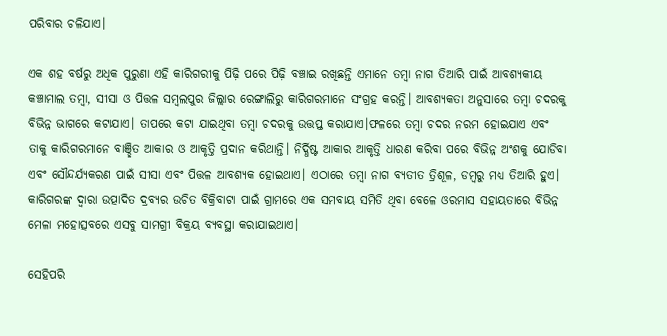ପରିବାର ଚଳିଯାଏ।

ଏକ ଶହ ବର୍ଷରୁ ଅଧିକ ପୁରୁଣା ଏହି କାରିଗରୀକୁ ପିଢ଼ି ପରେ ପିଢ଼ି ବଞ୍ଚାଇ ରଖିଛନ୍ତି ଏମାନେ ତମ୍ୱା ନାଗ ତିଆରି ପାଇଁ ଆବଶ୍ୟକୀୟ କଞ୍ଚାମାଲ ତମ୍ୱା, ସୀସା ଓ ପିତ୍ତଳ ସମ୍ୱଲପୁର ଜିଲ୍ଲାର ରେଙ୍ଗାଲିରୁ କାରିଗରମାନେ ସଂଗ୍ରହ କରନ୍ତି। ଆବଶ୍ୟକତା ଅନୁସାରେ ତମ୍ୱା ଚଦରକୁ ବିଭିନ୍ନ ଭାଗରେ କଟାଯାଏ। ତାପରେ କଟା ଯାଇଥିବା ତମ୍ୱା ଚଦରକୁ ଉତ୍ତପ୍ତ କରାଯାଏ।ଫଳରେ ତମ୍ୱା ଚଦର ନରମ ହୋଇଯାଏ ଏବଂ ତାକୁ କାରିଗରମାନେ ବାଞ୍ଛିତ ଆକାର ଓ ଆକୃତ୍ତି ପ୍ରଦାନ କରିଥାନ୍ତି। ନିର୍ଦ୍ଧିଷ୍ଟ ଆକାର ଆକୃତ୍ତି ଧାରଣ କରିବା ପରେ ବିଭିନ୍ନ ଅଂଶକୁ ଯୋଡିବା ଏବଂ ସୌନ୍ଦର୍ଯ୍ୟକରଣ ପାଇଁ ସୀସା ଏବଂ ପିତ୍ତଳ ଆବଶ୍ୟକ ହୋଇଥାଏ। ଏଠାରେ ତମ୍ୱା ନାଗ ବ୍ୟତୀତ ତ୍ରିଶୂଳ, ଡମ୍ୱରୁ ମଧ୍ୟ ତିଆରି ହୁଏ। କାରିଗରଙ୍କ ଦ୍ୱାରା ଉତ୍ପାଦିତ ଦ୍ରବ୍ୟର ଉଚିତ ବିକ୍ରିବାଟା ପାଇଁ ଗ୍ରାମରେ ଏକ ସମବାୟ ସମିତି ଥିବା ବେଳେ ଓରମାସ ସହାୟତାରେ ବିଭିନ୍ନ ମେଳା ମହୋତ୍ସବରେ ଏସବୁ ସାମଗ୍ରୀ ବିକ୍ରୟ ବ୍ୟବସ୍ଥା କରାଯାଇଥାଏ।

ସେହିପରି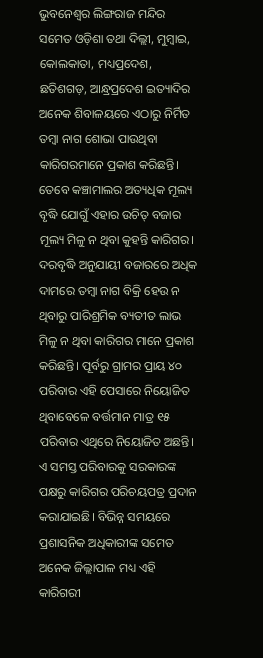ଭୁବନେଶ୍ୱର ଲିଙ୍ଗରାଜ ମନ୍ଦିର ସମେତ ଓଡ଼ିଶା ତଥା ଦିଲ୍ଲୀ, ମୁମ୍ୱାଇ, କୋଲକାତା, ମଧ୍ୟପ୍ରଦେଶ, ଛତିଶଗଡ଼, ଆନ୍ଧ୍ରପ୍ରଦେଶ ଇତ୍ୟାଦିର ଅନେକ ଶିବାଳୟରେ ଏଠାରୁ ନିର୍ମିତ ତମ୍ୱା ନାଗ ଶୋଭା ପାଉଥିବା କାରିଗରମାନେ ପ୍ରକାଶ କରିଛନ୍ତି। ତେବେ କଞ୍ଚାମାଲର ଅତ୍ୟଧିକ ମୂଲ୍ୟ ବୃଦ୍ଧି ଯୋଗୁଁ ଏହାର ଉଚିତ୍‌‌ ବଜାର ମୂଲ୍ୟ ମିଳୁ ନ ଥିବା କୁହନ୍ତି କାରିଗର। ଦରବୃଦ୍ଧି ଅନୁଯାୟୀ ବଜାରରେ ଅଧିକ ଦାମରେ ତମ୍ୱା ନାଗ ବିକ୍ରି ହେଉ ନ ଥିବାରୁ ପାରିଶ୍ରମିକ ବ୍ୟତୀତ ଲାଭ ମିଳୁ ନ ଥିବା କାରିଗର ମାନେ ପ୍ରକାଶ କରିଛନ୍ତି। ପୂର୍ବରୁ ଗ୍ରାମର ପ୍ରାୟ ୪୦ ପରିବାର ଏହି ପେସାରେ ନିୟୋଜିତ ଥିବାବେଳେ ବର୍ତ୍ତମାନ ମାତ୍ର ୧୫ ପରିବାର ଏଥିରେ ନିୟୋଜିତ ଅଛନ୍ତି। ଏ ସମସ୍ତ ପରିବାରକୁ ସରକାରଙ୍କ ପକ୍ଷରୁ କାରିଗର ପରିଚୟପତ୍ର ପ୍ରଦାନ କରାଯାଇଛି। ବିଭିନ୍ନ ସମୟରେ ପ୍ରଶାସନିକ ଅଧିକାରୀଙ୍କ ସମେତ ଅନେକ ଜିଲ୍ଲାପାଳ ମଧ୍ୟ ଏହି କାରିଗରୀ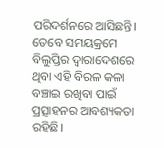ପରିଦର୍ଶନରେ ଆସିଛନ୍ତି। ତେବେ ସମୟକ୍ରମେ ବିଲୁପ୍ତିର ଦ୍ୱାରାଦେଶରେ ଥିବା ଏହି ବିରଳ କଳା ବଞ୍ଚାଇ ରଖିବା ପାଇଁ ପ୍ରତ୍ସାହନର ଆବଶ୍ୟକତା ରହିଛି।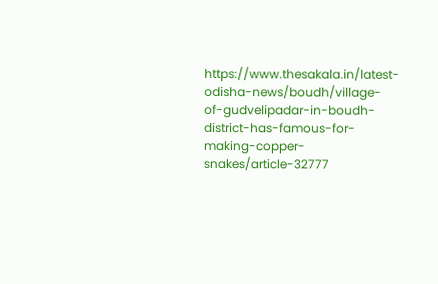https://www.thesakala.in/latest-odisha-news/boudh/village-of-gudvelipadar-in-boudh-district-has-famous-for-making-copper-snakes/article-32777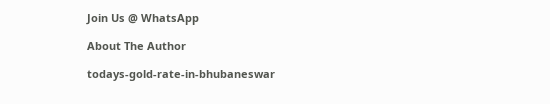Join Us @ WhatsApp

About The Author

todays-gold-rate-in-bhubaneswar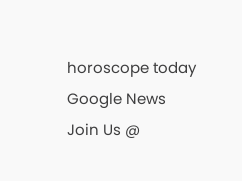horoscope today
Google News
Join Us @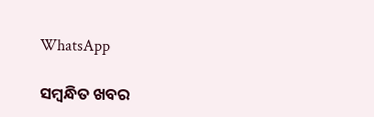WhatsApp

ସମ୍ବନ୍ଧିତ ଖବର